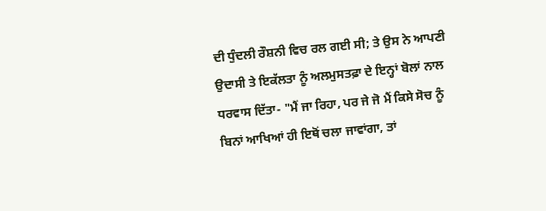ਦੀ ਧੁੰਦਲੀ ਰੌਸ਼ਨੀ ਵਿਚ ਰਲ ਗਈ ਸੀ; ਤੇ ਉਸ ਨੇ ਆਪਣੀ ਉਦਾਸੀ ਤੇ ਇਕੱਲਤਾ ਨੂੰ ਅਲਮੁਸਤਫ਼ਾ ਦੇ ਇਨ੍ਹਾਂ ਬੋਲਾਂ ਨਾਲ ਧਰਵਾਸ ਦਿੱਤਾ- "ਮੈਂ ਜਾ ਰਿਹਾ, ਪਰ ਜੇ ਜੋ ਮੈਂ ਕਿਸੇ ਸੋਚ ਨੂੰ ਬਿਨਾਂ ਆਖਿਆਂ ਹੀ ਇਥੋਂ ਚਲਾ ਜਾਵਾਂਗਾ, ਤਾਂ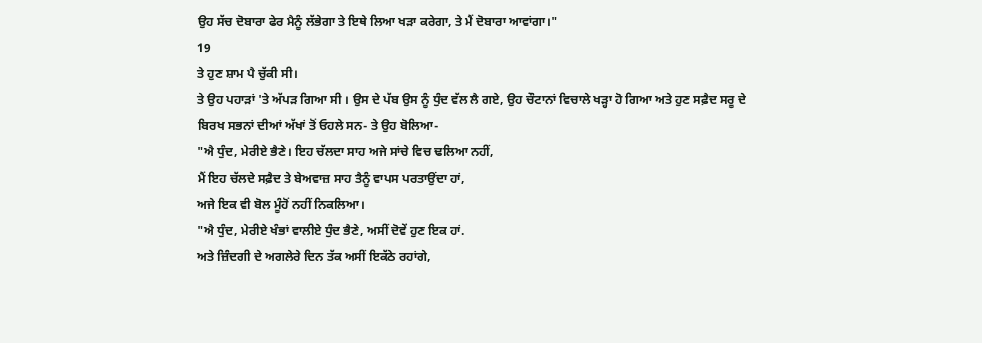ਉਹ ਸੱਚ ਦੋਬਾਰਾ ਫੇਰ ਮੈਨੂੰ ਲੱਭੇਗਾ ਤੇ ਇਥੇ ਲਿਆ ਖੜਾ ਕਰੇਗਾ, ਤੇ ਮੈਂ ਦੋਬਾਰਾ ਆਵਾਂਗਾ।"
19
ਤੇ ਹੁਣ ਸ਼ਾਮ ਪੈ ਚੁੱਕੀ ਸੀ।
ਤੇ ਉਹ ਪਹਾੜਾਂ 'ਤੇ ਅੱਪੜ ਗਿਆ ਸੀ । ਉਸ ਦੇ ਪੱਬ ਉਸ ਨੂੰ ਧੁੰਦ ਵੱਲ ਲੈ ਗਏ, ਉਹ ਚੌਟਾਨਾਂ ਵਿਚਾਲੇ ਖੜ੍ਹਾ ਹੋ ਗਿਆ ਅਤੇ ਹੁਣ ਸਫ਼ੈਦ ਸਰੂ ਦੇ ਬਿਰਖ ਸਭਨਾਂ ਦੀਆਂ ਅੱਖਾਂ ਤੋਂ ਓਹਲੇ ਸਨ- ਤੇ ਉਹ ਬੋਲਿਆ-
"ਐ ਧੁੰਦ, ਮੇਰੀਏ ਭੈਣੇ। ਇਹ ਚੱਲਦਾ ਸਾਹ ਅਜੇ ਸਾਂਚੇ ਵਿਚ ਢਲਿਆ ਨਹੀਂ,
ਮੈਂ ਇਹ ਚੱਲਦੇ ਸਫ਼ੈਦ ਤੇ ਬੇਅਵਾਜ਼ ਸਾਹ ਤੈਨੂੰ ਵਾਪਸ ਪਰਤਾਉਂਦਾ ਹਾਂ,
ਅਜੇ ਇਕ ਵੀ ਬੋਲ ਮੂੰਹੋਂ ਨਹੀਂ ਨਿਕਲਿਆ।
"ਐ ਧੁੰਦ, ਮੇਰੀਏ ਖੰਭਾਂ ਵਾਲੀਏ ਧੁੰਦ ਭੈਣੇ, ਅਸੀਂ ਦੋਵੇਂ ਹੁਣ ਇਕ ਹਾਂ.
ਅਤੇ ਜ਼ਿੰਦਗੀ ਦੇ ਅਗਲੇਰੇ ਦਿਨ ਤੱਕ ਅਸੀਂ ਇਕੱਠੇ ਰਹਾਂਗੇ,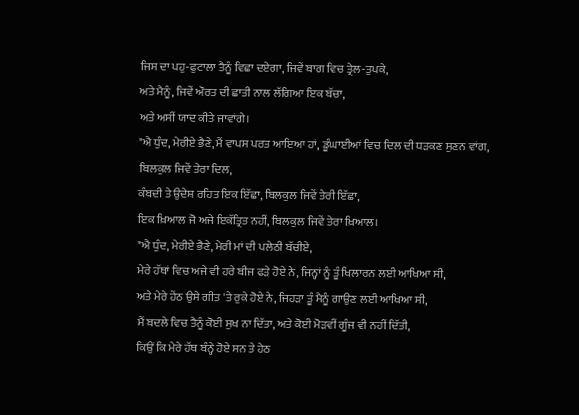ਜਿਸ ਦਾ ਪਹੁ-ਫੁਟਾਲਾ ਤੈਨੂੰ ਵਿਛਾ ਦਏਗਾ, ਜਿਵੇਂ ਬਾਗ ਵਿਚ ਤ੍ਰੇਲ-ਤੁਪਕੇ,
ਅਤੇ ਮੈਨੂੰ, ਜਿਵੇਂ ਔਰਤ ਦੀ ਛਾਤੀ ਨਾਲ ਲੱਗਿਆ ਇਕ ਬੱਚਾ,
ਅਤੇ ਅਸੀਂ ਯਾਦ ਕੀਤੇ ਜਾਵਾਂਗੇ।
"ਐ ਧੁੰਦ, ਮੇਰੀਏ ਭੈਣੇ, ਮੈਂ ਵਾਪਸ ਪਰਤ ਆਇਆ ਹਾਂ, ਡੂੰਘਾਈਆਂ ਵਿਚ ਦਿਲ ਦੀ ਧੜਕਣ ਸੁਣਨ ਵਾਂਗ,
ਬਿਲਕੁਲ ਜਿਵੇਂ ਤੇਰਾ ਦਿਲ,
ਕੰਬਦੀ ਤੇ ਉਦੇਸ਼ ਰਹਿਤ ਇਕ ਇੱਛਾ, ਬਿਲਕੁਲ ਜਿਵੇਂ ਤੇਰੀ ਇੱਛਾ,
ਇਕ ਖ਼ਿਆਲ ਜੋ ਅਜੇ ਇਕੱਤ੍ਰਿਤ ਨਹੀਂ, ਬਿਲਕੁਲ ਜਿਵੇਂ ਤੇਰਾ ਖ਼ਿਆਲ।
"ਐ ਧੁੰਦ, ਮੇਰੀਏ ਭੈਣੇ, ਮੇਰੀ ਮਾਂ ਦੀ ਪਲੇਠੀ ਬੱਚੀਏ,
ਮੇਰੇ ਹੱਥਾਂ ਵਿਚ ਅਜੇ ਵੀ ਹਰੇ ਬੀਜ ਫੜੇ ਹੋਏ ਨੇ, ਜਿਨ੍ਹਾਂ ਨੂੰ ਤੂੰ ਖਿਲਾਰਨ ਲਈ ਆਖਿਆ ਸੀ,
ਅਤੇ ਮੇਰੇ ਹੇਂਠ ਉਸੇ ਗੀਤ 'ਤੇ ਰੁਕੇ ਹੋਏ ਨੇ, ਜਿਹੜਾ ਤੂੰ ਮੈਨੂੰ ਗਾਉਣ ਲਈ ਆਖਿਆ ਸੀ,
ਮੈਂ ਬਦਲੇ ਵਿਚ ਤੈਨੂੰ ਕੋਈ ਸੁਖ ਨਾ ਦਿੱਤਾ, ਅਤੇ ਕੋਈ ਮੋੜਵੀਂ ਗੂੰਜ ਵੀ ਨਹੀਂ ਦਿੱਤੀ,
ਕਿਉਂ ਕਿ ਮੇਰੇ ਹੱਥ ਬੰਨ੍ਹੇ ਹੋਏ ਸਨ ਤੇ ਹੇਠ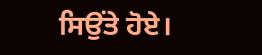ਸਿਉਂਤੇ ਹੋਏ।